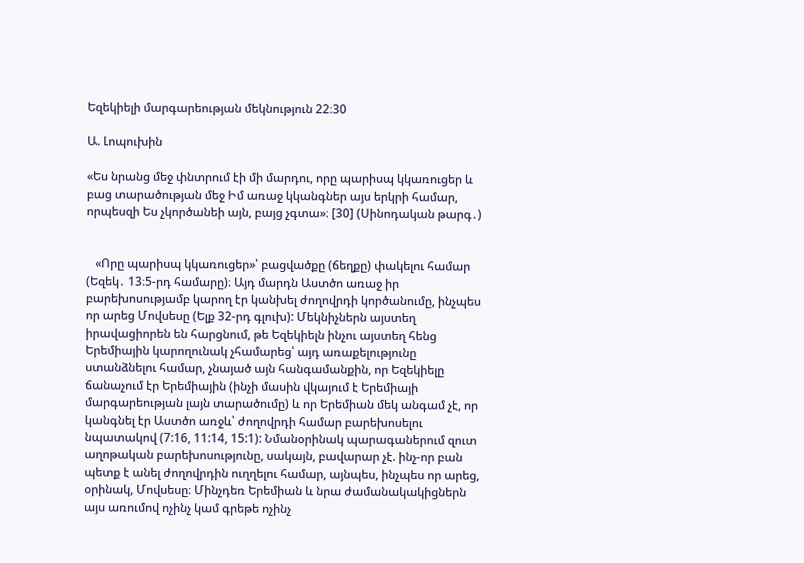Եզեկիելի մարգարեության մեկնություն 22։30

Ա. Լոպուխին

«Ես նրանց մեջ փնտրում էի մի մարդու, որը պարիսպ կկառուցեր և բաց տարածության մեջ Իմ առաջ կկանգներ այս երկրի համար, որպեսզի Ես չկործանեի այն, բայց չգտա»։ [30] (Սինոդական թարգ․)


   «Որը պարիսպ կկառուցեր»՝ բացվածքը (ճեղքը) փակելու համար (Եզեկ․ 13։5-րդ համարը)։ Այդ մարդն Աստծո առաջ իր բարեխոսությամբ կարող էր կանխել ժողովրդի կործանումը, ինչպես որ արեց Մովսեսը (Ելք 32-րդ գլուխ): Մեկնիչներն այստեղ իրավացիորեն են հարցնում, թե Եզեկիելն ինչու այստեղ հենց Երեմիային կարողունակ չհամարեց՝ այդ առաքելությունը ստանձնելու համար, չնայած այն հանգամանքին, որ Եզեկիելը ճանաչում էր Երեմիային (ինչի մասին վկայում է Երեմիայի մարգարեության լայն տարածումը) և որ Երեմիան մեկ անգամ չէ, որ կանգնել էր Աստծո առջև՝ ժողովրդի համար բարեխոսելու նպատակով (7:16, 11:14, 15:1): Նմանօրինակ պարագաներում զուտ աղոթական բարեխոսությունը, սակայն, բավարար չէ. ինչ-որ բան պետք է անել ժողովրդին ուղղելու համար, այնպես, ինչպես որ արեց, օրինակ, Մովսեսը։ Մինչդեռ Երեմիան և նրա ժամանակակիցներն այս առումով ոչինչ կամ գրեթե ոչինչ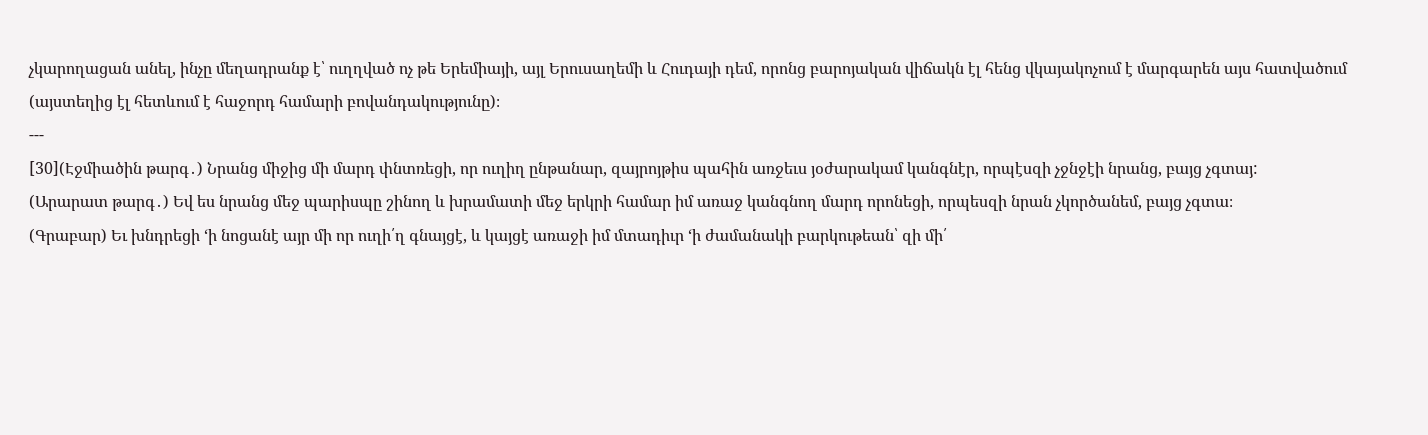չկարողացան անել, ինչը մեղադրանք է՝ ուղղված ոչ թե Երեմիայի, այլ Երուսաղեմի և Հուդայի դեմ, որոնց բարոյական վիճակն էլ հենց վկայակոչում է մարգարեն այս հատվածում (այստեղից էլ հետևում է հաջորդ համարի բովանդակությունը)։
---
[30](Էջմիածին թարգ․) Նրանց միջից մի մարդ փնտռեցի, որ ուղիղ ընթանար, զայրոյթիս պահին առջեւս յօժարակամ կանգնէր, որպէսզի չջնջէի նրանց, բայց չգտայ:
(Արարատ թարգ․) Եվ ես նրանց մեջ պարիսպը շինող և խրամատի մեջ երկրի համար իմ առաջ կանգնող մարդ որոնեցի, որպեսզի նրան չկործանեմ, բայց չգտա։
(Գրաբար) Եւ խնդրեցի ‘ի նոցանէ այր մի որ ուղի՛ղ գնայցէ, և կայցէ առաջի իմ մտադիւր ‘ի ժամանակի բարկութեան՝ զի մի՛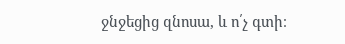ջնջեցից զնոսա, և ո՛չ գտի։